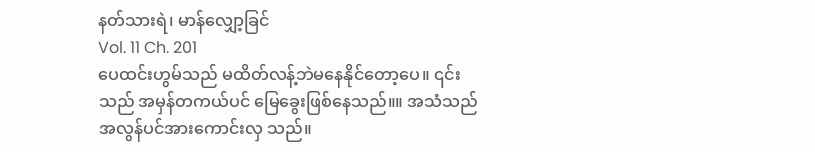နတ်သားရဲ၊ မာန်လျှော့ခြင်
Vol. 11 Ch. 201
ပေထင်းဟွမ်သည် မထိတ်လန့်ဘဲမနေနိုင်တော့ပေ။ ၎င်းသည် အမှန်တကယ်ပင် မြေခွေးဖြစ်နေသည်။။ အသံသည် အလွန်ပင်အားကောင်းလှ သည်။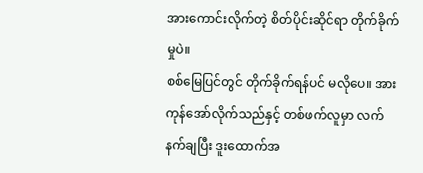အားကောင်းလိုက်တဲ့ စိတ်ပိုင်းဆိုင်ရာ တိုက်ခိုက်မှုပဲ။
စစ်မြေပြင်တွင် တိုက်ခိုက်ရန်ပင် မလိုပေ။ အားကုန်အော်လိုက်သည်နှင့် တစ်ဖက်လူမှာ လက်နက်ချပြီး ဒူးထောက်အ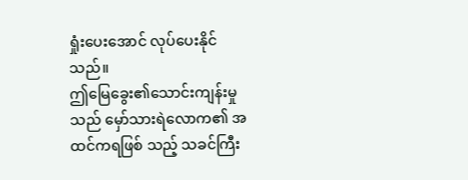ရှုံးပေးအောင် လုပ်ပေးနိုင်သည်။
ဤမြေခွေး၏သောင်းကျန်းမှုသည် မှော်သားရဲလောက၏ အထင်ကရဖြစ် သည့် သခင်ကြီး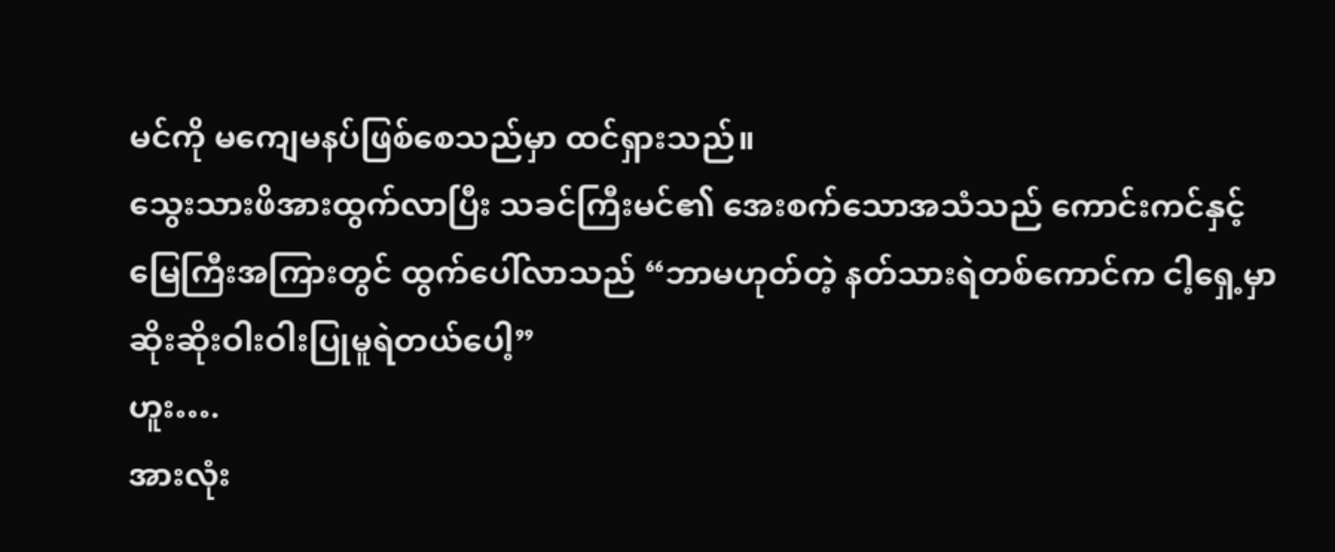မင်ကို မကျေမနပ်ဖြစ်စေသည်မှာ ထင်ရှားသည်။
သွေးသားဖိအားထွက်လာပြီး သခင်ကြီးမင်၏ အေးစက်သောအသံသည် ကောင်းကင်နှင့် မြေကြီးအကြားတွင် ထွက်ပေါ်လာသည် “ဘာမဟုတ်တဲ့ နတ်သားရဲတစ်ကောင်က ငါ့ရှေ့မှာ ဆိုးဆိုးဝါးဝါးပြုမူရဲတယ်ပေါ့”
ဟူး….
အားလုံး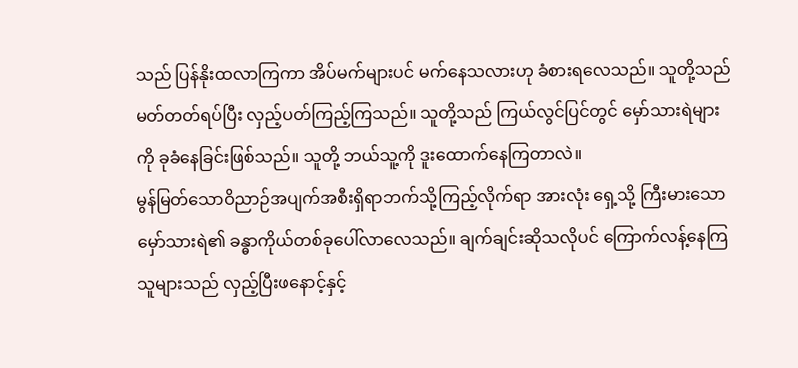သည် ပြန်နိုးထလာကြကာ အိပ်မက်များပင် မက်နေသလားဟု ခံစားရလေသည်။ သူတို့သည် မတ်တတ်ရပ်ပြီး လှည့်ပတ်ကြည့်ကြသည်။ သူတို့သည် ကြယ်လွင်ပြင်တွင် မှော်သားရဲများကို ခုခံနေခြင်းဖြစ်သည်။ သူတို့ ဘယ်သူ့ကို ဒူးထောက်နေကြတာလဲ။
မွန်မြတ်သောဝိညာဉ်အပျက်အစီးရှိရာဘက်သို့ကြည့်လိုက်ရာ အားလုံး ရှေ့သို့ ကြီးမားသောမှော်သားရဲ၏ ခန္ဓာကိုယ်တစ်ခုပေါ်လာလေသည်။ ချက်ချင်းဆိုသလိုပင် ကြောက်လန့်နေကြသူများသည် လှည့်ပြီးဖနောင့်နှင့်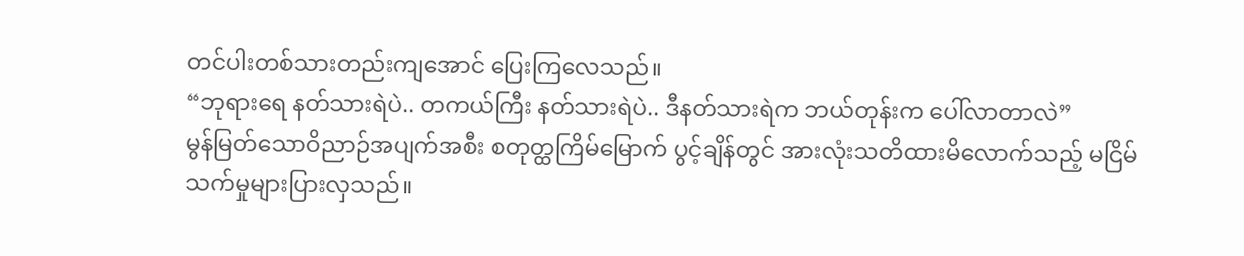တင်ပါးတစ်သားတည်းကျအောင် ပြေးကြလေသည်။
“ဘုရားရေ နတ်သားရဲပဲ.. တကယ်ကြီး နတ်သားရဲပဲ.. ဒီနတ်သားရဲက ဘယ်တုန်းက ပေါ်လာတာလဲ”
မွန်မြတ်သောဝိညာဉ်အပျက်အစီး စတုတ္ထကြိမ်မြောက် ပွင့်ချိန်တွင် အားလုံးသတိထားမိလောက်သည့် မငြိမ်သက်မှုများပြားလှသည်။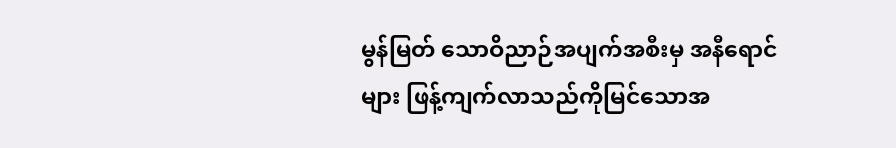မွန်မြတ် သောဝိညာဉ်အပျက်အစီးမှ အနီရောင်များ ဖြန့်ကျက်လာသည်ကိုမြင်သောအ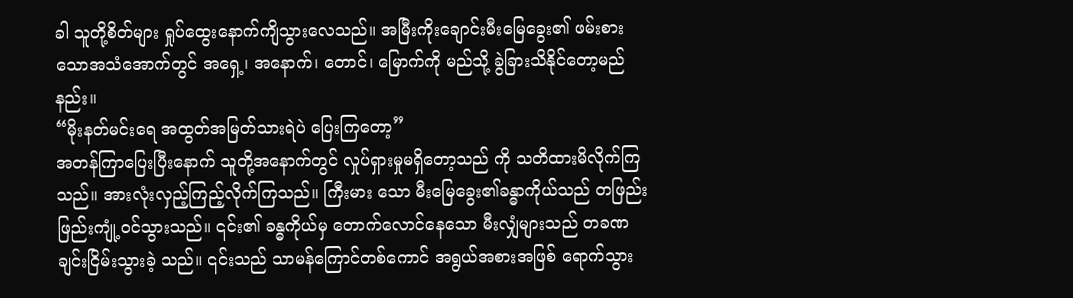ခါ သူတို့စိတ်များ ရှုပ်ထွေးနောက်ကျိသွားလေသည်။ အမြီးကိုးချောင်းမီးမြေခွေး၏ ဖမ်းစားသောအသံအောက်တွင် အရှေ့၊ အနောက်၊ တောင်၊ မြောက်ကို မည်သို့ ခွဲခြားသိနိုင်တော့မည်နည်း။
“မိုးနတ်မင်းရေ အထွတ်အမြတ်သားရဲပဲ ပြေးကြတော့”
အတန်ကြာပြေးပြီးနောက် သူတို့အနောက်တွင် လှုပ်ရှားမှုမရှိတော့သည် ကို သတိထားမိလိုက်ကြသည်။ အားလုံးလှည့်ကြည့်လိုက်ကြသည်။ ကြီးမား သော မီးမြေခွေး၏ခန္ဓာကိုယ်သည် တဖြည်းဖြည်းကျုံ့ဝင်သွားသည်။ ၎င်း၏ ခန္ဓကိုယ်မှ တောက်လောင်နေသော မီးလျှံများသည် တခဏချင်းငြိမ်းသွားခဲ့ သည်။ ၎င်းသည် သာမန်ကြောင်တစ်ကောင် အရွယ်အစားအဖြစ် ရောက်သွား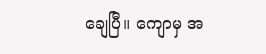ချေပြီ။ ကျောမှ အ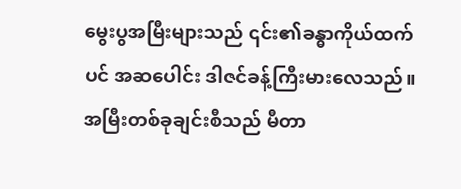မွေးပွအမြီးများသည် ၎င်း၏ခန္ဓာကိုယ်ထက်ပင် အဆပေါင်း ဒါဇင်ခန့်ကြီးမားလေသည်။ အမြီးတစ်ခုချင်းစီသည် မီတာ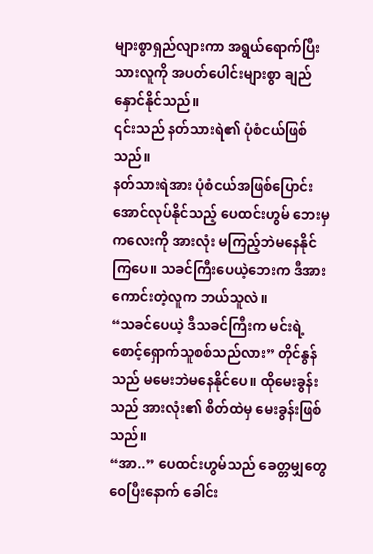များစွာရှည်လျားကာ အရွယ်ရောက်ပြီးသားလူကို အပတ်ပေါင်းများစွာ ချည်နှောင်နိုင်သည်။
၎င်းသည် နတ်သားရဲ၏ ပုံစံငယ်ဖြစ်သည်။
နတ်သားရဲအား ပုံစံငယ်အဖြစ်ပြောင်းအောင်လုပ်နိုင်သည့် ပေထင်းဟွမ် ဘေးမှ ကလေးကို အားလုံး မကြည့်ဘဲမနေနိုင်ကြပေ။ သခင်ကြီးပေယဲ့ဘေးက ဒီအားကောင်းတဲ့လူက ဘယ်သူလဲ။
“သခင်ပေယဲ့ ဒီသခင်ကြီးက မင်းရဲ့စောင့်ရှောက်သူစစ်သည်လား” တိုင်နွန်သည် မမေးဘဲမနေနိုင်ပေ။ ထိုမေးခွန်းသည် အားလုံး၏ စိတ်ထဲမှ မေးခွန်းဖြစ်သည်။
“အာ..” ပေထင်းဟွမ်သည် ခေတ္တမျှတွေဝေပြီးနောက် ခေါင်း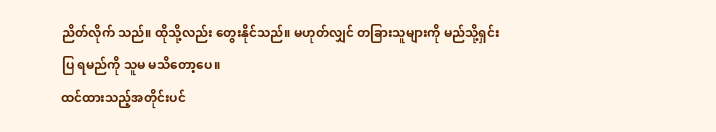ညိတ်လိုက် သည်။ ထိုသို့လည်း တွေးနိုင်သည်။ မဟုတ်လျှင် တခြားသူများကို မည်သို့ရှင်းပြ ရမည်ကို သူမ မသိတော့ပေ။
ထင်ထားသည့်အတိုင်းပင်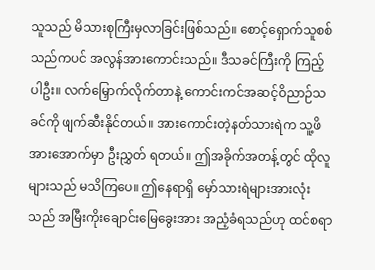သူသည် မိသားစုကြီးမှလာခြင်းဖြစ်သည်။ စောင့်ရှောက်သူစစ်သည်ကပင် အလွန်အားကောင်းသည်။ ဒီသခင်ကြီးကို ကြည့်ပါဦး။ လက်မြှောက်လိုက်တာနဲ့ ကောင်းကင်အဆင့်ဝိညာဉ်သခင်ကို ဖျက်ဆီးနိုင်တယ်။ အားကောင်းတဲ့နတ်သားရဲက သူ့ဖိအားအောက်မှာ ဦးညွှတ် ရတယ်။ ဤအခိုက်အတန့်တွင် ထိုလူများသည် မသိကြပေ။ ဤနေရာရှိ မှော်သားရဲများအားလုံးသည် အမြီးကိုးချောင်းမြေခွေးအား အညံ့ခံရသည်ဟု ထင်စရာ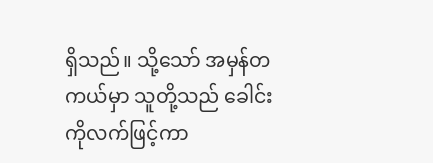ရှိသည်။ သို့သော် အမှန်တကယ်မှာ သူတို့သည် ခေါင်းကိုလက်ဖြင့်ကာ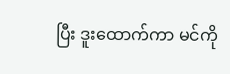ပြီး ဒူးထောက်ကာ မင်ကို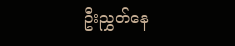ဦးညွှတ်နေ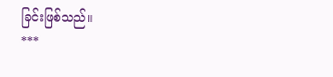ခြင်းဖြစ်သည်။
***